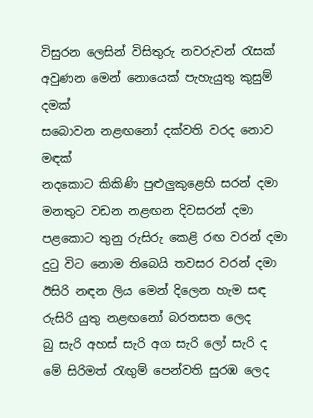විසුරන ලෙසින් විසිතුරු නවරුවන් රැසක්
අවුණන මෙන් නොයෙක් පැහැයුතු කුසුම් දමක්
සබොවන නළඟනෝ දක්වති වරද නොව මඳක්
නදකොට කිකිණි පුළුලුකුළෙහි සරන් දමා
මනතුට වඩන නළඟන දිවසරන් දමා
පළකොට තුනු රුසිරු කෙළි රඟ වරන් දමා
දුටු විට නොම තිබෙයි තවසර වරන් දමා
ඊසිරි නඳන ලිය මෙන් දිලෙන හැම සඳ
රුසිරි යුතු නළඟනෝ බරතසත ලෙද
බු සැරි අහස් සැරි අග සැරි ලෝ සැරි ද
මේ සිරිමත් රැඟුම් පෙන්වති සුරඹ ලෙද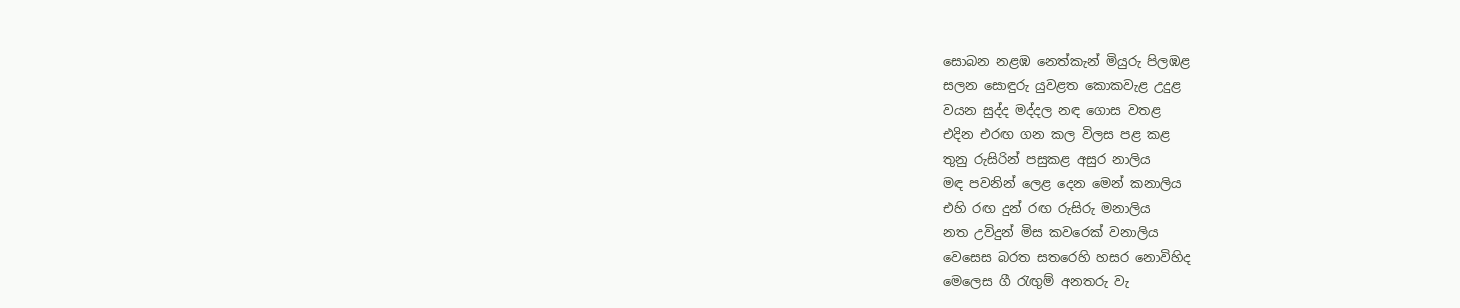සොබන නළඹ නෙත්කැන් මියුරු පිලඹළ
සලන සොඳුරු යුවළත කොකවැළ උදුළ
වයන සුද්ද මද්දල නඳ ගොස වතළ
එදින එරඟ ගන කල විලස පළ කළ
තුනු රුසිරින් පසුකළ අසුර නාලිය
මඳ පවනින් ලෙළ දෙන මෙන් කනාලිය
එහි රඟ දුන් රඟ රුසිරු මනාලිය
නත උවිදුන් මිස කවරෙක් වනාලිය
වෙසෙස බරත සතරෙහි හසර නොවිහිද
මෙලෙස ගී රැඟුම් අනතරු වැ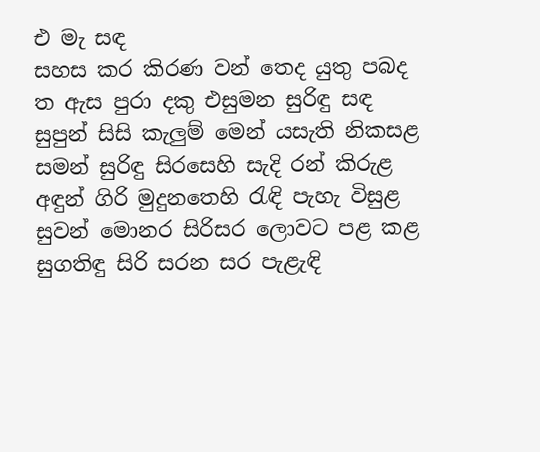එ මැ සඳ
සහස කර කිරණ වන් තෙද යුතු පබද
ත ඇස පුරා දකු එසුමන සුරිඳු සඳ
සුපුන් සිසි කැලුම් මෙන් යසැති නිකසළ
සමන් සුරිඳු සිරසෙහි සැදි රන් කිරුළ
අඳුන් ගිරි මුදුනතෙහි රැඳි පැහැ විසුළ
සුවන් මොනර සිරිසර ලොවට පළ කළ
සුගතිඳු සිරි සරන සර පැළැඳි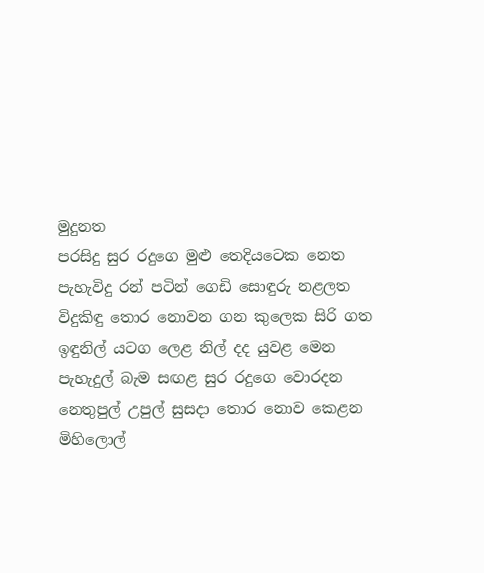මුදුනත
පරසිදු සුර රදුගෙ මුළු තෙදියටෙක නෙත
පැහැවිදු රන් පටින් ගෙඩි සොඳුරු නළලත
විදුකිඳු තොර නොවන ගන කුලෙක සිරි ගත
ඉඳුනිල් යටග ලෙළ නිල් දද යුවළ මෙන
පැහැදුල් බැම සඟළ සුර රදුගෙ වොරදන
නෙතුපුල් උපුල් සුසදා තොර නොව කෙළන
මිහිලොල්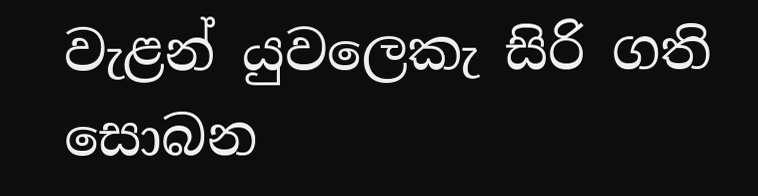වැළන් යුවලෙකැ සිරි ගති සොබන